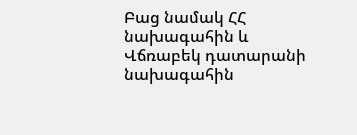Բաց նամակ ՀՀ նախագահին և Վճռաբեկ դատարանի նախագահին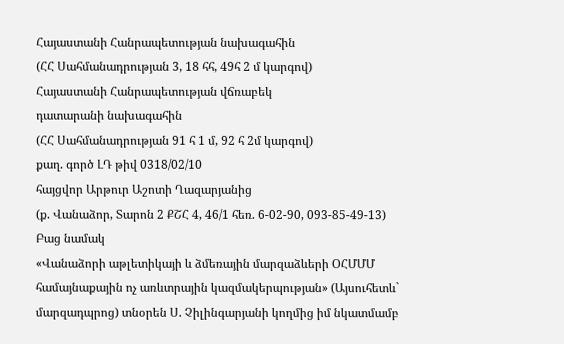Հայաստանի Հանրապետության նախագահին
(ՀՀ Սահմանադրության 3, 18 հհ, 49հ 2 մ կարգով)
Հայաստանի Հանրապետության վճռաբեկ
դատարանի նախագահին
(ՀՀ Սահմանադրության 91 հ 1 մ, 92 հ 2մ կարգով)
քաղ. գործ ԼԴ թիվ 0318/02/10
հայցվոր Արթուր Աշոտի Ղազարյանից
(ք. Վանաձոր, Տարոն 2 ՔՇՀ 4, 46/1 հեռ. 6-02-90, 093-85-49-13)
Բաց նամակ
«Վանաձորի աթլետիկայի և ձմեռային մարզաձևերի ՕՀՄՄՄ համայնաքային ոչ առևտրային կազմակերպության» (Այսուհետև` մարզադպրոց) տնօրեն Ս. Չիլինգարյանի կողմից իմ նկատմամբ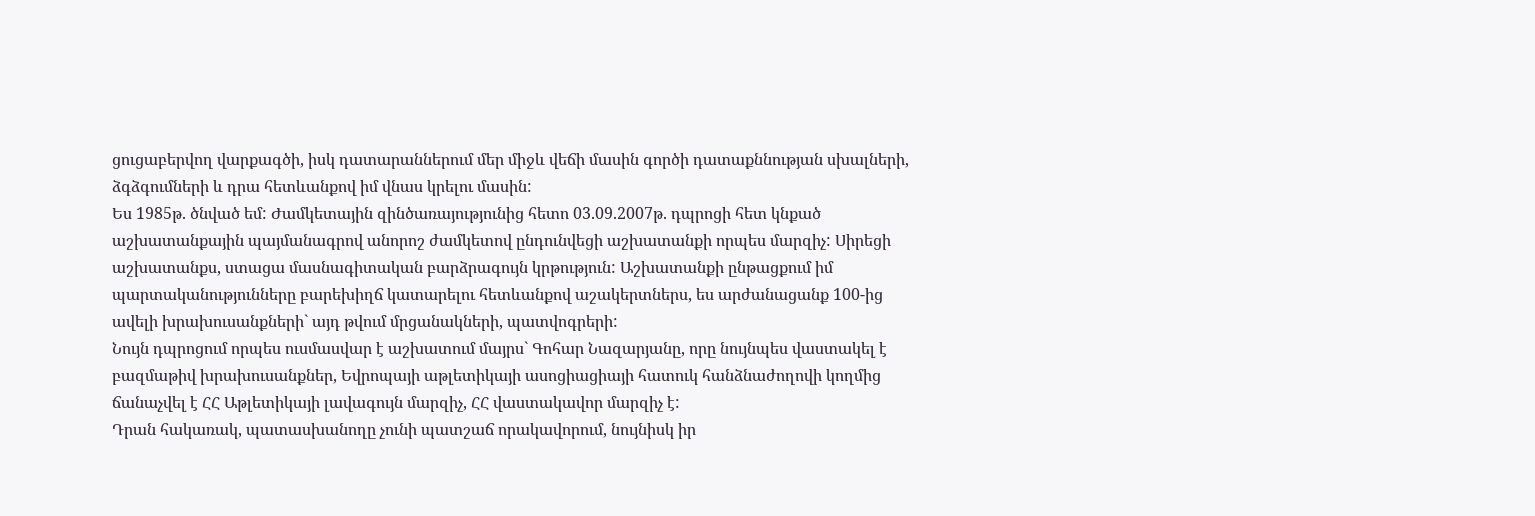ցուցաբերվող վարքագծի, իսկ դատարաններում մեր միջև վեճի մասին գործի դատաքննության սխալների, ձգձգումների և դրա հետևանքով իմ վնաս կրելու մասին:
Ես 1985թ. ծնված եմ: Ժամկետային զինծառայությունից հետո 03.09.2007թ. դպրոցի հետ կնքած աշխատանքային պայմանագրով անորոշ ժամկետով ընդունվեցի աշխատանքի որպես մարզիչ: Սիրեցի աշխատանքս, ստացա մասնագիտական բարձրագույն կրթություն: Աշխատանքի ընթացքում իմ պարտականությունները բարեխիղճ կատարելու հետևանքով աշակերտներս, ես արժանացանք 100-ից ավելի խրախուսանքների` այդ թվում մրցանակների, պատվոգրերի:
Նույն դպրոցում որպես ուսմասվար է աշխատում մայրս` Գոհար Նազարյանը, որը նույնպես վաստակել է բազմաթիվ խրախուսանքներ, Եվրոպայի աթլետիկայի ասոցիացիայի հատուկ հանձնաժողովի կողմից ճանաչվել է ՀՀ Աթլետիկայի լավագույն մարզիչ, ՀՀ վաստակավոր մարզիչ է:
Դրան հակառակ, պատասխանողը չունի պատշաճ որակավորում, նույնիսկ իր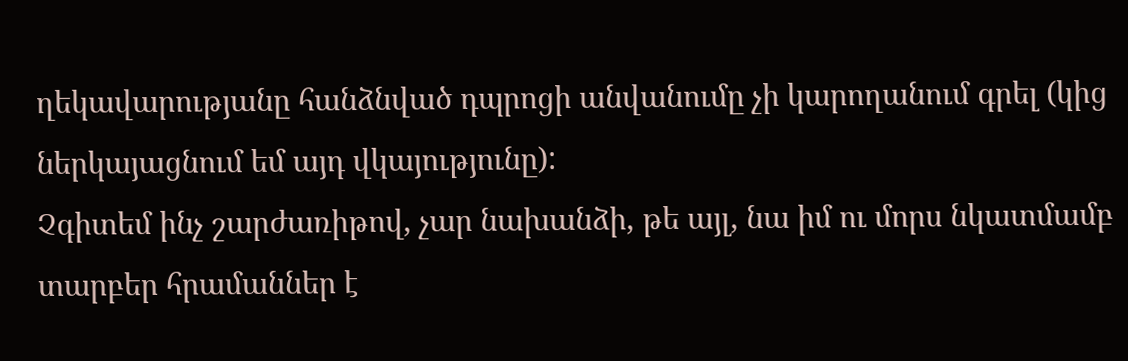ղեկավարությանը հանձնված դպրոցի անվանումը չի կարողանում գրել (կից ներկայացնում եմ այդ վկայությունը):
Չգիտեմ ինչ շարժառիթով, չար նախանձի, թե այլ, նա իմ ու մորս նկատմամբ տարբեր հրամաններ է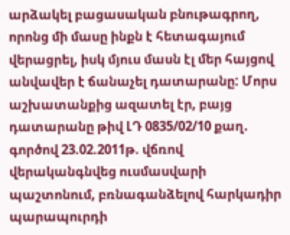արձակել բացասական բնութագրող, որոնց մի մասը ինքն է հետագայում վերացրել, իսկ մյուս մասն էլ մեր հայցով անվավեր է ճանաչել դատարանը: Մորս աշխատանքից ազատել էր, բայց դատարանը թիվ ԼԴ 0835/02/10 քաղ. գործով 23.02.2011թ. վճռով վերականգնվեց ուսմասվարի պաշտոնում, բռնագանձելով հարկադիր պարապուրդի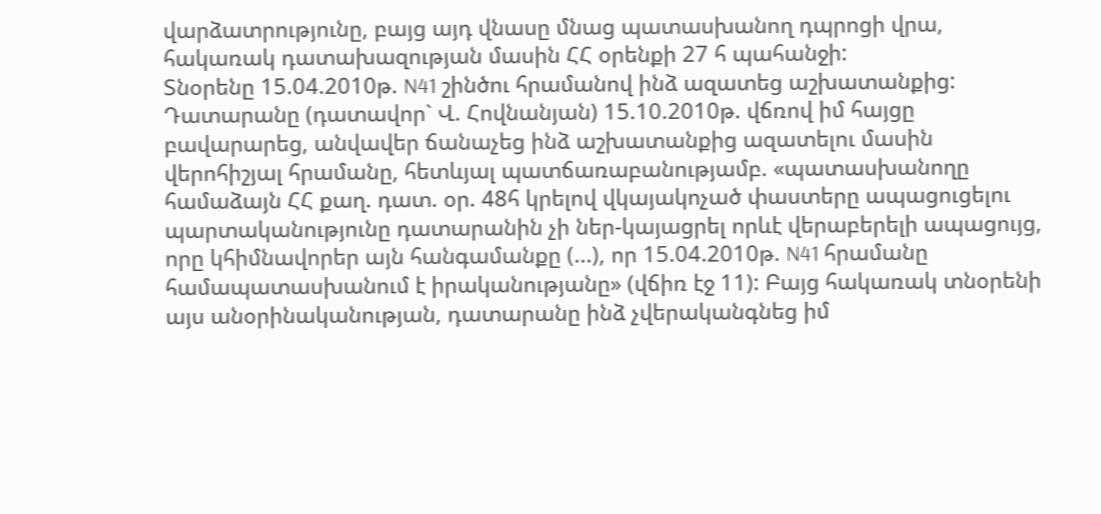վարձատրությունը, բայց այդ վնասը մնաց պատասխանող դպրոցի վրա, հակառակ դատախազության մասին ՀՀ օրենքի 27 հ պահանջի:
Տնօրենը 15.04.2010թ. N41 շինծու հրամանով ինձ ազատեց աշխատանքից: Դատարանը (դատավոր` Վ. Հովնանյան) 15.10.2010թ. վճռով իմ հայցը բավարարեց, անվավեր ճանաչեց ինձ աշխատանքից ազատելու մասին վերոհիշյալ հրամանը, հետևյալ պատճառաբանությամբ. «պատասխանողը համաձայն ՀՀ քաղ. դատ. օր. 48հ կրելով վկայակոչած փաստերը ապացուցելու պարտականությունը դատարանին չի ներ-կայացրել որևէ վերաբերելի ապացույց, որը կհիմնավորեր այն հանգամանքը (...), որ 15.04.2010թ. N41 հրամանը համապատասխանում է իրականությանը» (վճիռ էջ 11): Բայց հակառակ տնօրենի այս անօրինականության, դատարանը ինձ չվերականգնեց իմ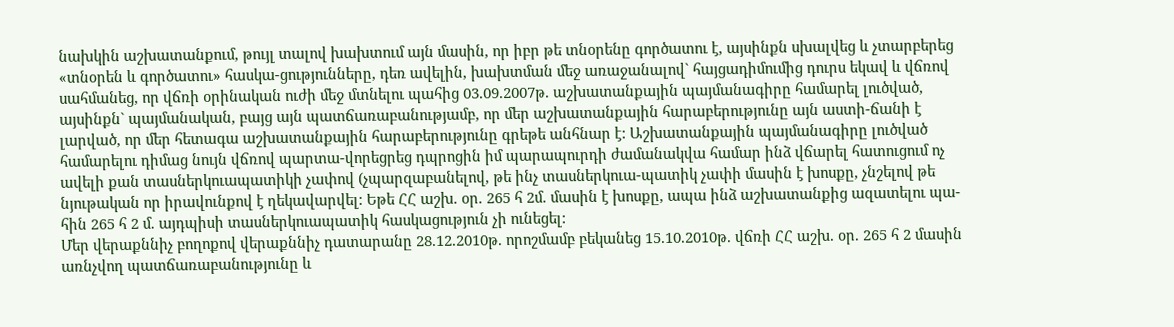նախկին աշխատանքում, թույլ տալով խախտում այն մասին, որ իբր թե տնօրենը գործատու է, այսինքն սխալվեց և չտարբերեց «տնօրեն և գործատու» հասկա-ցությունները, դեռ ավելին, խախտման մեջ առաջանալով` հայցադիմումից դուրս եկավ և վճռով սահմանեց, որ վճռի օրինական ուժի մեջ մտնելու պահից 03.09.2007թ. աշխատանքային պայմանագիրը համարել լուծված, այսինքն` պայմանական, բայց այն պատճառաբանությամբ, որ մեր աշխատանքային հարաբերությունը այն աստի-ճանի է լարված, որ մեր հետագա աշխատանքային հարաբերությունը գրեթե անհնար է: Աշխատանքային պայմանագիրը լուծված համարելու դիմաց նույն վճռով պարտա-վորեցրեց դպրոցին իմ պարապուրդի ժամանակվա համար ինձ վճարել հատուցում ոչ ավելի քան տասներկուապատիկի չափով (չպարզաբանելով, թե ինչ տասներկուա-պատիկ չափի մասին է խոսքը, չնշելով թե նյութական որ իրավունքով է ղեկավարվել: Եթե ՀՀ աշխ. օր. 265 հ 2մ. մասին է խոսքը, ապա ինձ աշխատանքից ազատելու պա-հին 265 հ 2 մ. այդպիսի տասներկուապատիկ հասկացություն չի ունեցել:
Մեր վերաքննիչ բողոքով վերաքննիչ դատարանը 28.12.2010թ. որոշմամբ բեկանեց 15.10.2010թ. վճռի ՀՀ աշխ. օր. 265 հ 2 մասին առնչվող պատճառաբանությունը և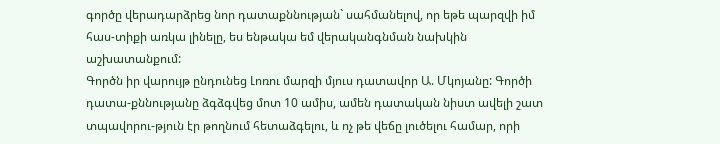գործը վերադարձրեց նոր դատաքննության` սահմանելով, որ եթե պարզվի իմ հաս-տիքի առկա լինելը, ես ենթակա եմ վերականգնման նախկին աշխատանքում:
Գործն իր վարույթ ընդունեց Լոռու մարզի մյուս դատավոր Ա. Մկոյանը: Գործի դատա-քննությանը ձգձգվեց մոտ 10 ամիս, ամեն դատական նիստ ավելի շատ տպավորու-թյուն էր թողնում հետաձգելու, և ոչ թե վեճը լուծելու համար, որի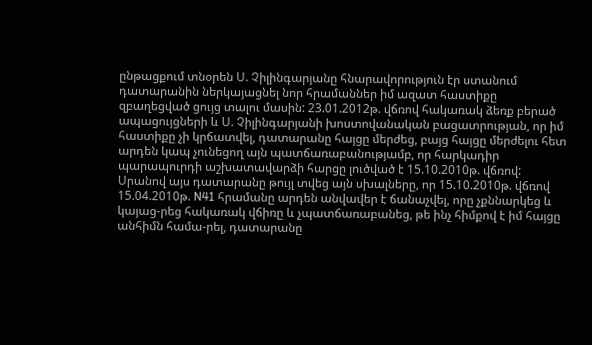ընթացքում տնօրեն Ս. Չիլինգարյանը հնարավորություն էր ստանում դատարանին ներկայացնել նոր հրամաններ իմ ազատ հաստիքը զբաղեցված ցույց տալու մասին: 23.01.2012թ. վճռով հակառակ ձեռք բերած ապացույցների և Ս. Չիլինգարյանի խոստովանական բացատրության, որ իմ հաստիքը չի կրճատվել, դատարանը հայցը մերժեց, բայց հայցը մերժելու հետ արդեն կապ չունեցող այն պատճառաբանությամբ, որ հարկադիր պարապուրդի աշխատավարձի հարցը լուծված է 15.10.2010թ. վճռով:
Սրանով այս դատարանը թույլ տվեց այն սխալները, որ 15.10.2010թ. վճռով 15.04.2010թ. N41 հրամանը արդեն անվավեր է ճանաչվել, որը չքննարկեց և կայաց-րեց հակառակ վճիռը և չպատճառաբանեց, թե ինչ հիմքով է իմ հայցը անհիմն համա-րել, դատարանը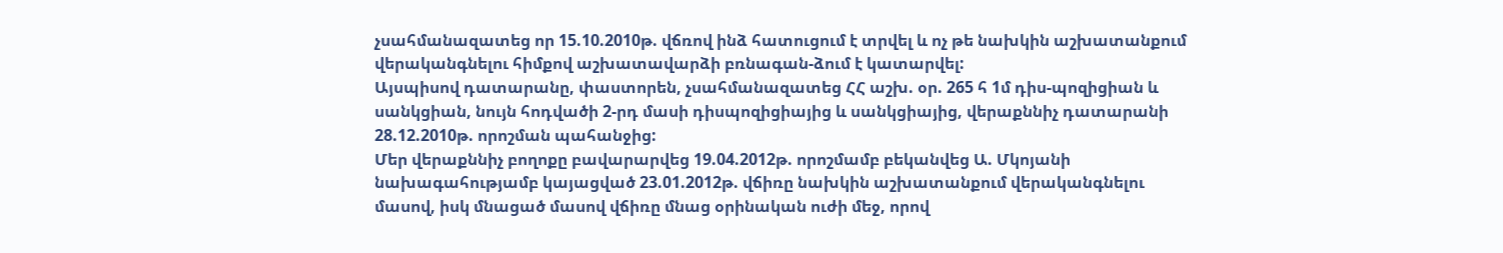չսահմանազատեց որ 15.10.2010թ. վճռով ինձ հատուցում է տրվել և ոչ թե նախկին աշխատանքում վերականգնելու հիմքով աշխատավարձի բռնագան-ձում է կատարվել:
Այսպիսով դատարանը, փաստորեն, չսահմանազատեց ՀՀ աշխ. օր. 265 հ 1մ դիս-պոզիցիան և սանկցիան, նույն հոդվածի 2-րդ մասի դիսպոզիցիայից և սանկցիայից, վերաքննիչ դատարանի 28.12.2010թ. որոշման պահանջից:
Մեր վերաքննիչ բողոքը բավարարվեց 19.04.2012թ. որոշմամբ բեկանվեց Ա. Մկոյանի նախագահությամբ կայացված 23.01.2012թ. վճիռը նախկին աշխատանքում վերականգնելու մասով, իսկ մնացած մասով վճիռը մնաց օրինական ուժի մեջ, որով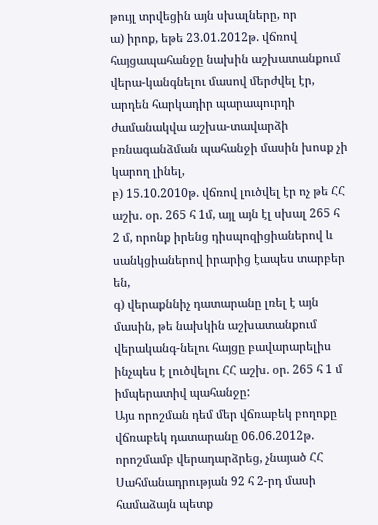թույլ տրվեցին այն սխալները, որ
ա) իրոք, եթե 23.01.2012թ. վճռով հայցապահանջը նախին աշխատանքում վերա-կանգնելու մասով մերժվել էր, արդեն հարկադիր պարապուրդի ժամանակվա աշխա-տավարձի բռնագանձման պահանջի մասին խոսք չի կարող լինել,
բ) 15.10.2010թ. վճռով լուծվել էր ոչ թե ՀՀ աշխ. օր. 265 հ 1մ, այլ այն էլ սխալ 265 հ 2 մ, որոնք իրենց դիսպոզիցիաներով և սանկցիաներով իրարից էապես տարբեր են,
գ) վերաքննիչ դատարանը լռել է այն մասին, թե նախկին աշխատանքում վերականգ-նելու հայցը բավարարելիս ինչպես է լուծվելու ՀՀ աշխ. օր. 265 հ 1 մ իմպերատիվ պահանջը:
Այս որոշման դեմ մեր վճռաբեկ բողոքը վճռաբեկ դատարանը 06.06.2012թ. որոշմամբ վերադարձրեց, չնայած ՀՀ Սահմանադրության 92 հ 2-րդ մասի համաձայն պետք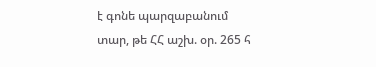է գոնե պարզաբանում տար, թե ՀՀ աշխ. օր. 265 հ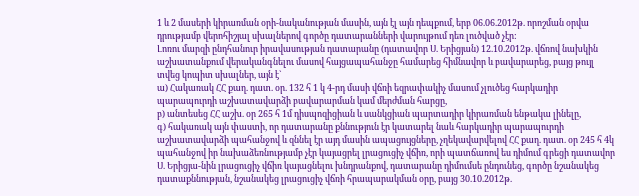1 և 2 մասերի կիրառման օրի-նականության մասին, այն էլ այն դեպքում, երբ 06.06.2012թ. որոշման օրվա դրությամբ վերոհիշյալ սխալներով գործը դատարանների վարույթում դեռ լուծված չէր:
Լոռու մարզի ընդհանուր իրավասության դատարանը (դատավոր Ս. Երիցյան) 12.10.2012թ. վճռով նախկին աշխատանքում վերականգնելու մասով հայցապահանջը համարեց հիմնավոր և բավարարեց, բայց թույլ տվեց կոպիտ սխալներ, այն է`
ա) Հակառակ ՀՀ քաղ. դատ. օր. 132 հ 1 կ 4-րդ մասի վճռի եզրափակիչ մասում չլուծեց հարկադիր պարապուրդի աշխատավարձի բավարարման կամ մերժման հարցը,
բ) անտեսեց ՀՀ աշխ. օր 265 հ 1մ դիսպոզիցիան և սանկցիան պարտադիր կիրառման ենթակա լինելը,
գ) հակառակ այն փաստի, որ դատարանը քննություն էր կատարել նաև հարկադիր պարապուրդի աշխատավարձի պահանջով և զննել էր այդ մասին ապացույցները, չղեկավարվելով ՀՀ քաղ. դատ. օր 245 հ 4կ պահանջով իր նախաձեռնությամբ չէր կայացրել լրացուցիչ վճիռ, որի պատճառով ես դիմում գրեցի դատավոր Ս. Երիցյա-նին լրացուցիչ վճիռ կայացնելու խնդրանքով, դատարանը դիմումսե ընդունեց, գործը նշանակեց դատաքննության, նշանակեց լրացուցիչ վճռի հրապարակման օրը, բայց 30.10.2012թ.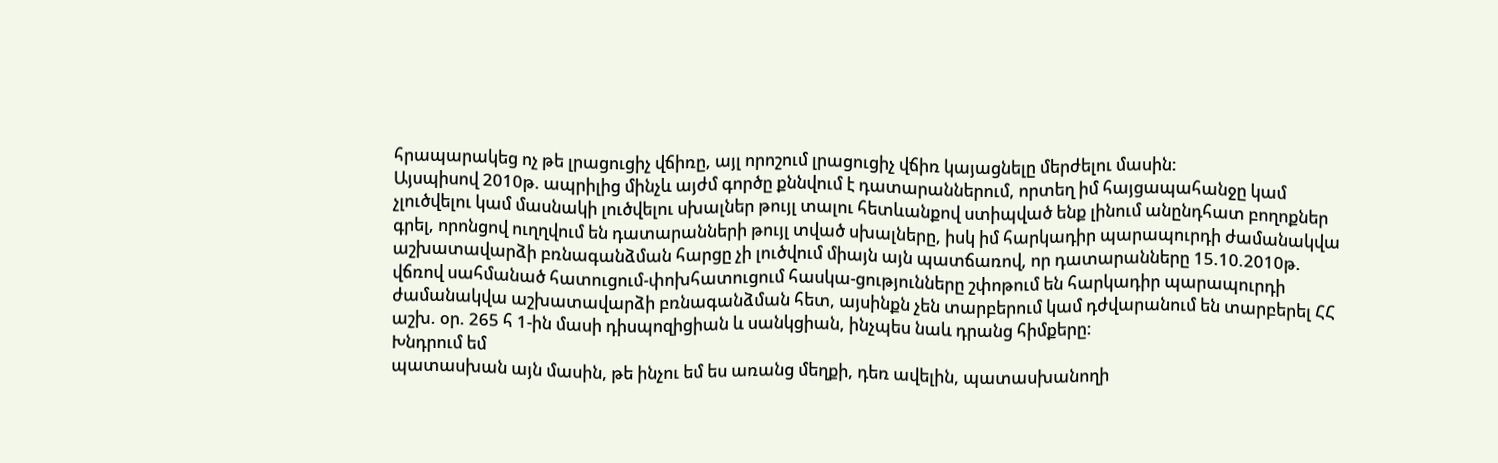հրապարակեց ոչ թե լրացուցիչ վճիռը, այլ որոշում լրացուցիչ վճիռ կայացնելը մերժելու մասին:
Այսպիսով 2010թ. ապրիլից մինչև այժմ գործը քննվում է դատարաններում, որտեղ իմ հայցապահանջը կամ չլուծվելու կամ մասնակի լուծվելու սխալներ թույլ տալու հետևանքով ստիպված ենք լինում անընդհատ բողոքներ գրել, որոնցով ուղղվում են դատարանների թույլ տված սխալները, իսկ իմ հարկադիր պարապուրդի ժամանակվա աշխատավարձի բռնագանձման հարցը չի լուծվում միայն այն պատճառով, որ դատարանները 15.10.2010թ. վճռով սահմանած հատուցում-փոխհատուցում հասկա-ցությունները շփոթում են հարկադիր պարապուրդի ժամանակվա աշխատավարձի բռնագանձման հետ, այսինքն չեն տարբերում կամ դժվարանում են տարբերել ՀՀ աշխ. օր. 265 հ 1-ին մասի դիսպոզիցիան և սանկցիան, ինչպես նաև դրանց հիմքերը:
Խնդրում եմ
պատասխան այն մասին, թե ինչու եմ ես առանց մեղքի, դեռ ավելին, պատասխանողի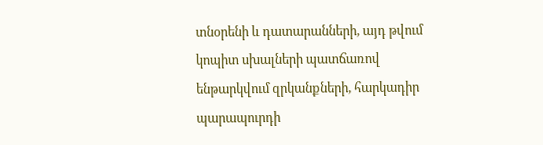տնօրենի և դատարանների, այդ թվում կոպիտ սխալների պատճառով ենթարկվում զրկանքների, հարկադիր պարապուրդի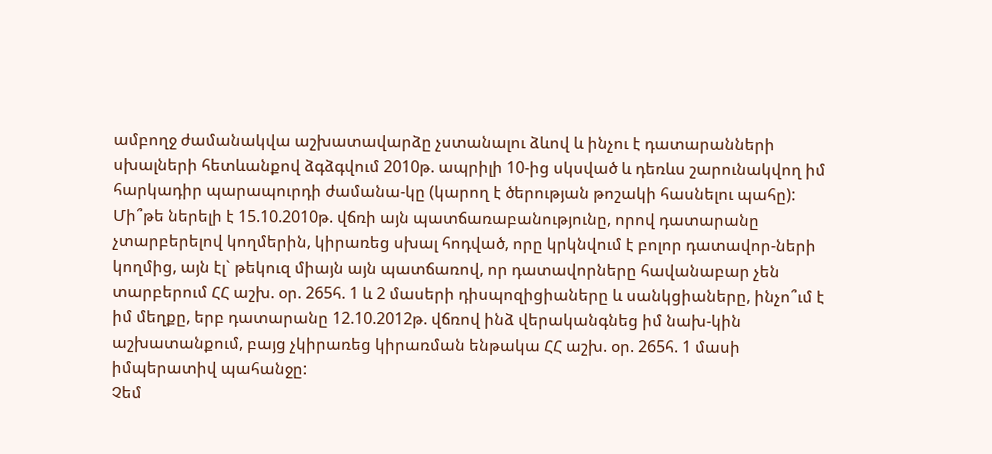ամբողջ ժամանակվա աշխատավարձը չստանալու ձևով և ինչու է դատարանների սխալների հետևանքով ձգձգվում 2010թ. ապրիլի 10-ից սկսված և դեռևս շարունակվող իմ հարկադիր պարապուրդի ժամանա-կը (կարող է ծերության թոշակի հասնելու պահը):
Մի՞թե ներելի է 15.10.2010թ. վճռի այն պատճառաբանությունը, որով դատարանը չտարբերելով կողմերին, կիրառեց սխալ հոդված, որը կրկնվում է բոլոր դատավոր-ների կողմից, այն էլ` թեկուզ միայն այն պատճառով, որ դատավորները հավանաբար չեն տարբերում ՀՀ աշխ. օր. 265հ. 1 և 2 մասերի դիսպոզիցիաները և սանկցիաները, ինչո՞ւմ է իմ մեղքը, երբ դատարանը 12.10.2012թ. վճռով ինձ վերականգնեց իմ նախ-կին աշխատանքում, բայց չկիրառեց կիրառման ենթակա ՀՀ աշխ. օր. 265հ. 1 մասի իմպերատիվ պահանջը:
Չեմ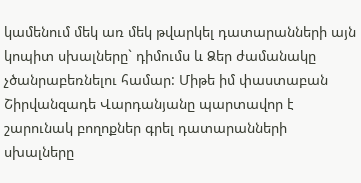կամենում մեկ առ մեկ թվարկել դատարանների այն կոպիտ սխալները` դիմումս և Ձեր ժամանակը չծանրաբեռնելու համար: Միթե իմ փաստաբան Շիրվանզադե Վարդանյանը պարտավոր է շարունակ բողոքներ գրել դատարանների սխալները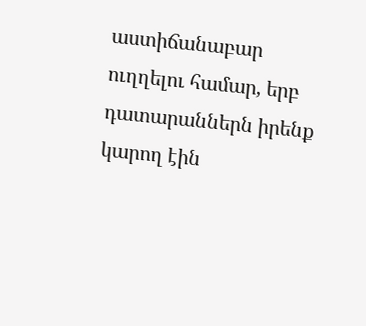աստիճանաբար ուղղելու համար, երբ դատարաններն իրենք կարող էին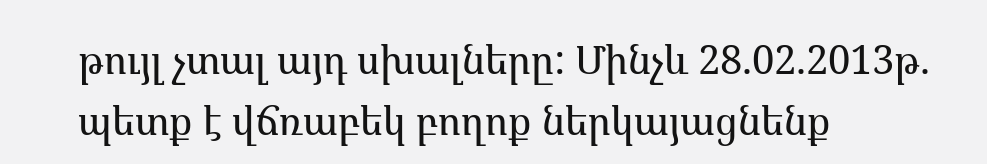թույլ չտալ այդ սխալները: Մինչև 28.02.2013թ. պետք է վճռաբեկ բողոք ներկայացնենք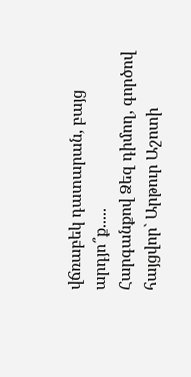վճռաբեկ դատարան, բայց արդյո՞ք.....
Հարգանքով Ձեզ դիմող, գործով հայցվոր` Արթուր Աշոտի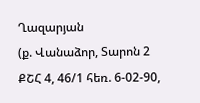Ղազարյան
(ք. Վանաձոր, Տարոն 2 ՔՇՀ 4, 46/1 հեռ. 6-02-90,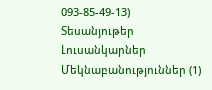093-85-49-13)
Տեսանյութեր
Լուսանկարներ
Մեկնաբանություններ (1)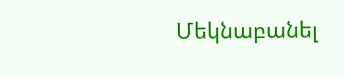Մեկնաբանել